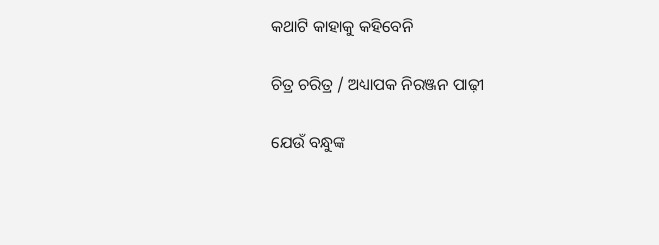କଥାଟି କାହାକୁ କହିବେନି

ଚିତ୍ର ଚରିତ୍ର / ଅଧ୍ୟାପକ ନିରଞ୍ଜନ ପାଢ଼ୀ

ଯେଉଁ ବନ୍ଧୁଙ୍କ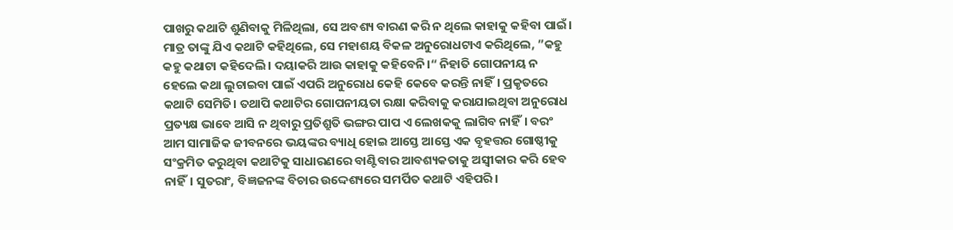ପାଖରୁ କଥାଟି ଶୁଣିବାକୁ ମିଳିଥିଲା, ସେ ଅବଶ୍ୟ ବାରଣ କରି ନ ଥିଲେ କାହାକୁ କହିବା ପାଇଁ। ମାତ୍ର ତାଙ୍କୁ ଯିଏ କଥାଟି କହିଥିଲେ, ସେ ମହାଶୟ ବିକଳ ଅନୁରୋଧଟାଏ କରିଥିଲେ, ”କହୁ କହୁ କଥାଟା କହିଦେଲି। ଦୟାକରି ଆଉ କାହାକୁ କହିବେନି।“ ନିହାତି ଗୋପନୀୟ ନ ହେଲେ କଥା ଲୁଚାଇବା ପାଇଁ ଏପରି ଅନୁରୋଧ କେହି କେବେ କରନ୍ତି ନାହିଁ। ପ୍ରକୃତରେ କଥାଟି ସେମିତି। ତଥାପି କଥାଟିର ଗୋପନୀୟତା ରକ୍ଷା କରିବାକୁ କରାଯାଇଥିବା ଅନୁରୋଧ ପ୍ରତ୍ୟକ୍ଷ ଭାବେ ଆସି ନ ଥିବାରୁ ପ୍ରତିଶ୍ରୁତି ଭଙ୍ଗର ପାପ ଏ ଲେଖକକୁ ଲାଗିବ ନାହିଁ। ବରଂ ଆମ ସାମାଜିକ ଜୀବନରେ ଭୟଙ୍କର ବ୍ୟାଧି ହୋଇ ଆସ୍ତେ ଆସ୍ତେ ଏକ ବୃହତ୍ତର ଗୋଷ୍ଠୀକୁ ସଂକ୍ରମିତ କରୁଥିବା କଥାଟିକୁ ସାଧାରଣରେ ବାଣ୍ଟିବାର ଆବଶ୍ୟକତାକୁ ଅସ୍ବୀକାର କରି ହେବ ନାହିଁ। ସୁତରାଂ, ବିଜ୍ଞଜନଙ୍କ ବିଚାର ଉଦ୍ଦେଶ୍ୟରେ ସମର୍ପିତ କଥାଟି ଏହିପରି।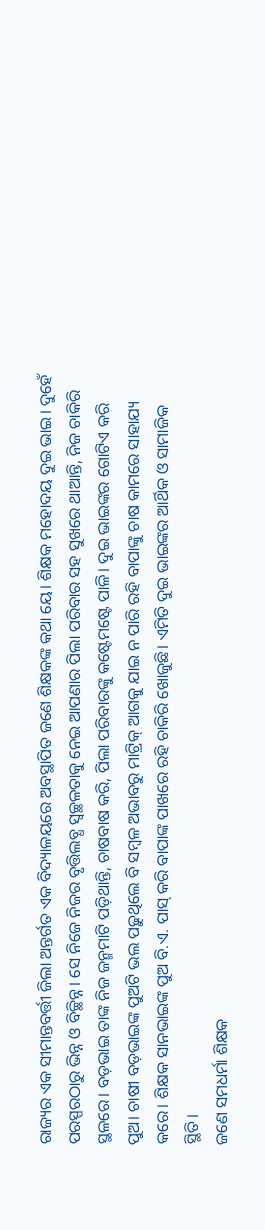ରାଜ୍ୟର ଏକ ସୀମାନ୍ତବର୍ତ୍ତୀ ଜିଲା ଅନ୍ତର୍ଗତ ଏକ ବିଦ୍ୟାଳୟରେ ଅବସ୍ଥାପିତ ଜଣେ ଶିକ୍ଷକଙ୍କ କଥା ୟେ। ଶିକ୍ଷକ ମହୋଦୟ ଦୁଇ ଭାଇ। ଦୁହେଁ ପରସ୍ପରଠାରୁ ଭିନ୍ନ ଓ ବିଚ୍ଛିନ୍ନ। ସେ ନିଜେ ନିଜର ବୃତ୍ତିଲବ୍ଧ ସ୍ବଚ୍ଛଳତାକୁ ନେଇ ଆପଣାର ପିଲା ପରିବାର ସହ ସୁଖରେ ଥାଆନ୍ତି, ନିଜ ଚାକିରି ସ୍ଥଳରେ। ବଡ଼ଭାଇ ତାଙ୍କ ନିଜ ଜନ୍ମମାଟି ପଡ଼ିଥାନ୍ତି, ଚାଷବାଷ କରି, ପିଲା ପରିବାରଙ୍କୁ କଷ୍ଟେମଷ୍ଟେ ପାଳି। ଦୁଇ ଭାଇଙ୍କର ଗୋଟିଏ କରି ପୁଅ। ଚାଷୀ ବଡ଼ଭାଇଙ୍କ ପୁଅଟି ଭଲ ପଢ଼ୁଥିଲେ ବି ସମ୍ବଳ ଅଭାବରୁ ମାଟ୍ରିକ୍‌ ଆଗକୁ ଯାଇ ନ ପାରି ରହି ବାପାଙ୍କୁ ଚାଷ କାମରେ ସାହାଯ୍ୟ କରେ। ଶିକ୍ଷକ ସାନଭାଇଙ୍କ ପୁଅ ବି.ଏ. ପାସ୍‌ କରି ବାପାଙ୍କ ପାଖରେ ରହି ଚାକିରି ଖୋଜୁଛି। ଏମିତି ଦୁଇ ଭାଇଙ୍କର ଆର୍ଥିକ ଓ ସାମାଜିକ ସ୍ଥିତି।
ଜଣେ ସମଧର୍ମା ଶିକ୍ଷକ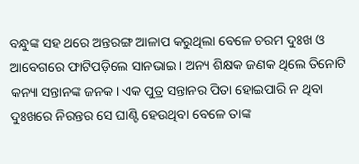ବନ୍ଧୁଙ୍କ ସହ ଥରେ ଅନ୍ତରଙ୍ଗ ଆଳାପ କରୁଥିଲା ବେଳେ ଚରମ ଦୁଃଖ ଓ ଆବେଗରେ ଫାଟିପଡ଼ିଲେ ସାନଭାଇ। ଅନ୍ୟ ଶିକ୍ଷକ ଜଣକ ଥିଲେ ତିନୋଟି କନ୍ୟା ସନ୍ତାନଙ୍କ ଜନକ। ଏକ ପୁତ୍ର ସନ୍ତାନର ପିତା ହୋଇପାରି ନ ଥିବା ଦୁଃଖରେ ନିରନ୍ତର ସେ ଘାଣ୍ଟି ହେଉଥିବା ବେଳେ ତାଙ୍କ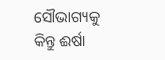ସୌଭାଗ୍ୟକୁ କିନ୍ତୁ ଈର୍ଷା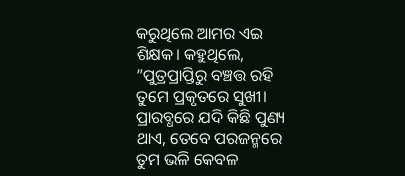କରୁଥିଲେ ଆମର ଏଇ ଶିକ୍ଷକ। କହୁଥିଲେ, ”ପୁତ୍ରପ୍ରାପ୍ତିରୁ ବଞ୍ଚତ୍ତ ରହି ତୁମେ ପ୍ରକୃତରେ ସୁଖୀ। ପ୍ରାରବ୍ଧରେ ଯଦି କିଛି ପୁଣ୍ୟ ଥାଏ, ତେବେ ପରଜନ୍ମରେ ତୁମ ଭଳି କେବଳ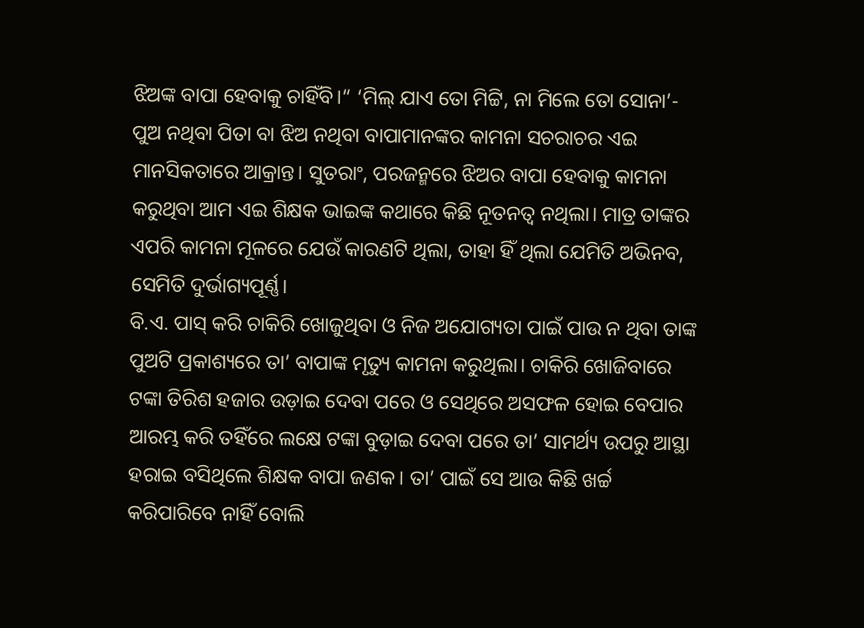ଝିଅଙ୍କ ବାପା ହେବାକୁ ଚାହିଁବି।“ ‘ମିଲ୍‌ ଯାଏ ତୋ ମିଟ୍ଟି, ନା ମିଲେ ତୋ ସୋନା’- ପୁଅ ନଥିବା ପିତା ବା ଝିଅ ନଥିବା ବାପାମାନଙ୍କର କାମନା ସଚରାଚର ଏଇ ମାନସିକତାରେ ଆକ୍ରାନ୍ତ। ସୁତରାଂ, ପରଜନ୍ମରେ ଝିଅର ବାପା ହେବାକୁ କାମନା କରୁଥିବା ଆମ ଏଇ ଶିକ୍ଷକ ଭାଇଙ୍କ କଥାରେ କିଛି ନୂତନତ୍ୱ ନଥିଲା। ମାତ୍ର ତାଙ୍କର ଏପରି କାମନା ମୂଳରେ ଯେଉଁ କାରଣଟି ଥିଲା, ତାହା ହିଁ ଥିଲା ଯେମିତି ଅଭିନବ, ସେମିତି ଦୁର୍ଭାଗ୍ୟପୂର୍ଣ୍ଣ।
ବି.ଏ. ପାସ୍‌ କରି ଚାକିରି ଖୋଜୁଥିବା ଓ ନିଜ ଅଯୋଗ୍ୟତା ପାଇଁ ପାଉ ନ ଥିବା ତାଙ୍କ ପୁଅଟି ପ୍ରକାଶ୍ୟରେ ତା’ ବାପାଙ୍କ ମୃତ୍ୟୁ କାମନା କରୁଥିଲା। ଚାକିରି ଖୋଜିବାରେ ଟଙ୍କା ତିରିଶ ହଜାର ଉଡ଼ାଇ ଦେବା ପରେ ଓ ସେଥିରେ ଅସଫଳ ହୋଇ ବେପାର ଆରମ୍ଭ କରି ତହିଁରେ ଲକ୍ଷେ ଟଙ୍କା ବୁଡ଼ାଇ ଦେବା ପରେ ତା’ ସାମର୍ଥ୍ୟ ଉପରୁ ଆସ୍ଥା ହରାଇ ବସିଥିଲେ ଶିକ୍ଷକ ବାପା ଜଣକ। ତା’ ପାଇଁ ସେ ଆଉ କିଛି ଖର୍ଚ୍ଚ କରିପାରିବେ ନାହିଁ ବୋଲି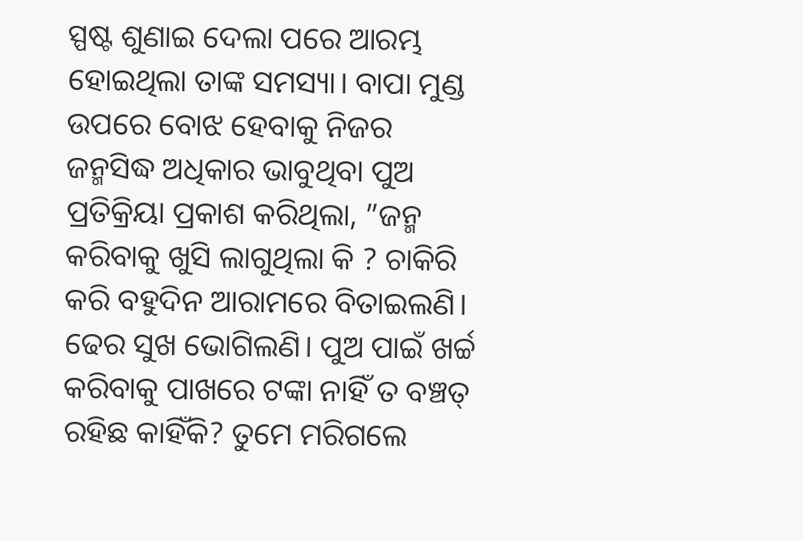ସ୍ପଷ୍ଟ ଶୁଣାଇ ଦେଲା ପରେ ଆରମ୍ଭ ହୋଇଥିଲା ତାଙ୍କ ସମସ୍ୟା। ବାପା ମୁଣ୍ଡ ଉପରେ ବୋଝ ହେବାକୁ ନିଜର ଜନ୍ମସିଦ୍ଧ ଅଧିକାର ଭାବୁଥିବା ପୁଅ ପ୍ରତିକ୍ରିୟା ପ୍ରକାଶ କରିଥିଲା, ”ଜନ୍ମ କରିବାକୁ ଖୁସି ଲାଗୁଥିଲା କି ? ଚାକିରି କରି ବହୁଦିନ ଆରାମରେ ବିତାଇଲଣି। ଢେର ସୁଖ ଭୋଗିଲଣି। ପୁଅ ପାଇଁ ଖର୍ଚ୍ଚ କରିବାକୁ ପାଖରେ ଟଙ୍କା ନାହିଁ ତ ବଞ୍ଚତ୍ ରହିଛ କାହିଁକି? ତୁମେ ମରିଗଲେ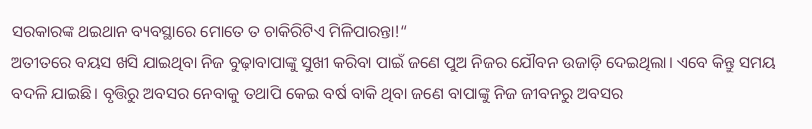ସରକାରଙ୍କ ଥଇଥାନ ବ୍ୟବସ୍ଥାରେ ମୋତେ ତ ଚାକିରିଟିଏ ମିଳିପାରନ୍ତା!“
ଅତୀତରେ ବୟସ ଖସି ଯାଇଥିବା ନିଜ ବୁଢ଼ାବାପାଙ୍କୁ ସୁଖୀ କରିବା ପାଇଁ ଜଣେ ପୁଅ ନିଜର ଯୌବନ ଉଜାଡ଼ି ଦେଇଥିଲା। ଏବେ କିନ୍ତୁ ସମୟ ବଦଳି ଯାଇଛି। ବୃତ୍ତିରୁ ଅବସର ନେବାକୁ ତଥାପି କେଇ ବର୍ଷ ବାକି ଥିବା ଜଣେ ବାପାଙ୍କୁ ନିଜ ଜୀବନରୁ ଅବସର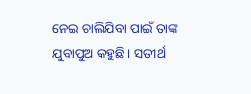ନେଇ ଚାଲିଯିବା ପାଇଁ ତାଙ୍କ ଯୁବାପୁଅ କହୁଛି। ସତୀର୍ଥ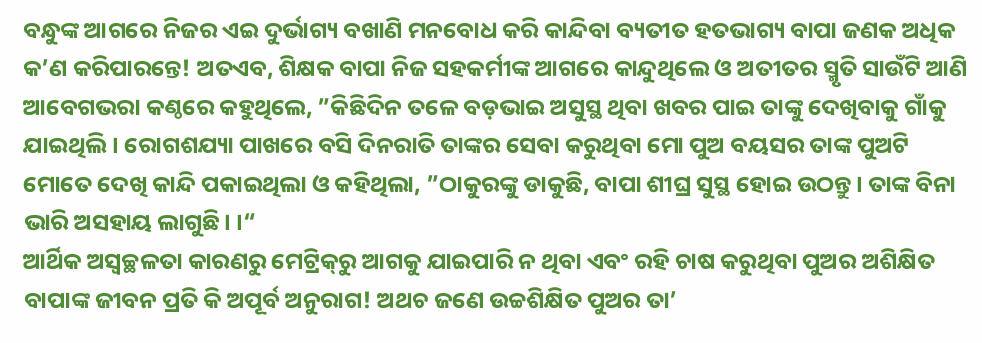ବନ୍ଧୁଙ୍କ ଆଗରେ ନିଜର ଏଇ ଦୁର୍ଭାଗ୍ୟ ବଖାଣି ମନବୋଧ କରି କାନ୍ଦିବା ବ୍ୟତୀତ ହତଭାଗ୍ୟ ବାପା ଜଣକ ଅଧିକ କ’ଣ କରିପାରନ୍ତେ! ଅତଏବ, ଶିକ୍ଷକ ବାପା ନିଜ ସହକର୍ମୀଙ୍କ ଆଗରେ କାନ୍ଦୁଥିଲେ ଓ ଅତୀତର ସ୍ମୃତି ସାଉଁଟି ଆଣି ଆବେଗଭରା କଣ୍ଠରେ କହୁଥିଲେ, ”କିଛିଦିନ ତଳେ ବଡ଼ଭାଇ ଅସୁସ୍ଥ ଥିବା ଖବର ପାଇ ତାଙ୍କୁ ଦେଖିବାକୁ ଗାଁକୁ ଯାଇଥିଲି। ରୋଗଶଯ୍ୟା ପାଖରେ ବସି ଦିନରାତି ତାଙ୍କର ସେବା କରୁଥିବା ମୋ ପୁଅ ବୟସର ତାଙ୍କ ପୁଅଟି ମୋତେ ଦେଖି କାନ୍ଦି ପକାଇଥିଲା ଓ କହିଥିଲା, ”ଠାକୁରଙ୍କୁ ଡାକୁଛି, ବାପା ଶୀଘ୍ର ସୁସ୍ଥ ହୋଇ ଉଠନ୍ତୁ। ତାଙ୍କ ବିନା ଭାରି ଅସହାୟ ଲାଗୁଛି। ।“
ଆର୍ଥିକ ଅସ୍ବଚ୍ଛଳତା କାରଣରୁ ମେଟ୍ରିକ୍‌ରୁ ଆଗକୁ ଯାଇପାରି ନ ଥିବା ଏବଂ ରହି ଚାଷ କରୁଥିବା ପୁଅର ଅଶିକ୍ଷିତ ବାପାଙ୍କ ଜୀବନ ପ୍ରତି କି ଅପୂର୍ବ ଅନୁରାଗ! ଅଥଚ ଜଣେ ଉଚ୍ଚଶିକ୍ଷିତ ପୁଅର ତା’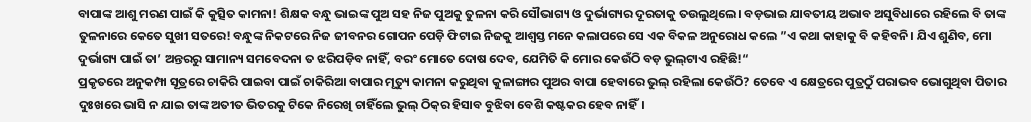ବାପାଙ୍କ ଆଶୁ ମରଣ ପାଇଁ କି କୁତ୍ସିତ କାମନା! ଶିକ୍ଷକ ବନ୍ଧୁ ଭାଇଙ୍କ ପୁଅ ସହ ନିଜ ପୁଅକୁ ତୁଳନା କରି ସୌଭାଗ୍ୟ ଓ ଦୁର୍ଭାଗ୍ୟର ଦୂରତାକୁ ତଉଲୁଥିଲେ। ବଡ଼ଭାଇ ଯାବତୀୟ ଅଭାବ ଅସୁବିଧାରେ ରହିଲେ ବି ତାଙ୍କ ତୁଳନାରେ କେତେ ସୁଖୀ ସତରେ! ବନ୍ଧୁଙ୍କ ନିକଟରେ ନିଜ ଜୀବନର ଗୋପନ ପେଡ଼ି ଫିଟାଇ ନିଜକୁ ଆଶ୍ୱସ୍ତ ମନେ କଲାପରେ ସେ ଏକ ବିକଳ ଅନୁରୋଧ କଲେ ”ଏ କଥା କାହାକୁ ବି କହିବନି। ଯିଏ ଶୁଣିବ, ମୋ ଦୁର୍ଭାଗ୍ୟ ପାଇଁ ତା’ ଅନ୍ତରରୁ ସାମାନ୍ୟ ସମବେଦନା ତ ଝରିପଡ଼ିବ ନାହିଁ, ବରଂ ମୋତେ ଦୋଷ ଦେବ, ଯେମିତି କି ମୋର କେଉଁଠି ବଡ଼ ଭୁଲ୍‌ଟାଏ ରହିଛି!“
ପ୍ରକୃତରେ ଅନୁକମ୍ପା ସୂତ୍ରରେ ଚାକିରି ପାଇବା ପାଇଁ ଚାକିରିଆ ବାପାର ମୃତ୍ୟୁ କାମନା କରୁଥିବା କୁଳାଙ୍ଗାର ପୁଅର ବାପା ହେବାରେ ଭୁଲ୍‌ ରହିଲା କେଉଁଠି? ତେବେ ଏ କ୍ଷେତ୍ରରେ ପୁତ୍ରଠୁଁ ପରାଭବ ଭୋଗୁଥିବା ପିତାର ଦୁଃଖରେ ଭାସି ନ ଯାଇ ତାଙ୍କ ଅତୀତ ଭିତରକୁ ଟିକେ ନିରେଖି ଚାହିଁଲେ ଭୁଲ୍‌ ଠିକ୍‌ର ହିସାବ ବୁଝିବା ବେଶି କଷ୍ଟକର ହେବ ନାହିଁ।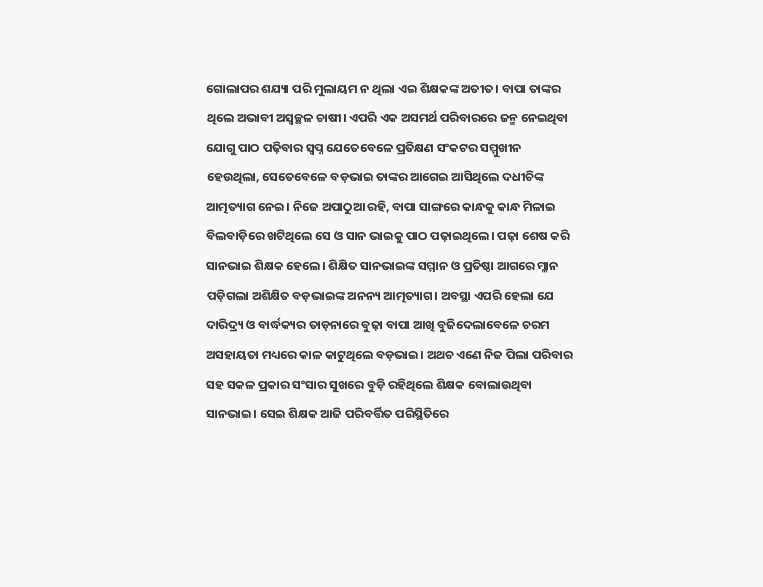ଗୋଲାପର ଶଯ୍ୟା ପରି ମୁଲାୟମ ନ ଥିଲା ଏଇ ଶିକ୍ଷକଙ୍କ ଅତୀତ। ବାପା ତାଙ୍କର ଥିଲେ ଅଭାବୀ ଅସ୍ବଚ୍ଛଳ ଚାଷୀ। ଏପରି ଏକ ଅସମର୍ଥ ପରିବାରରେ ଜନ୍ମ ନେଇଥିବା ଯୋଗୁ ପାଠ ପଢ଼ିବାର ସ୍ବପ୍ନ ଯେତେବେଳେ ପ୍ରତିକ୍ଷଣ ସଂକଟର ସମ୍ମୁଖୀନ ହେଉଥିଲା, ସେତେବେଳେ ବଡ଼ଭାଇ ତାଙ୍କର ଆଗେଇ ଆସିଥିଲେ ଦଧୀଚିଙ୍କ ଆତ୍ମତ୍ୟାଗ ନେଇ। ନିଜେ ଅପାଠୁଆ ରହି, ବାପା ସାଙ୍ଗରେ କାନ୍ଧକୁ କାନ୍ଧ ମିଳାଇ ବିଲବାଡ଼ିରେ ଖଟିଥିଲେ ସେ ଓ ସାନ ଭାଇକୁ ପାଠ ପଢ଼ାଇଥିଲେ। ପଢ଼ା ଶେଷ କରି ସାନଭାଇ ଶିକ୍ଷକ ହେଲେ। ଶିକ୍ଷିତ ସାନଭାଇଙ୍କ ସମ୍ମାନ ଓ ପ୍ରତିଷ୍ଠା ଆଗରେ ମ୍ଳାନ ପଡ଼ିଗଲା ଅଶିକ୍ଷିତ ବଡ଼ଭାଇଙ୍କ ଅନନ୍ୟ ଆତ୍ମତ୍ୟାଗ। ଅବସ୍ଥା ଏପରି ହେଲା ଯେ ଦାରିଦ୍ର୍ୟ ଓ ବାର୍ଦ୍ଧକ୍ୟର ତାଡ଼ନାରେ ବୁଢ଼ା ବାପା ଆଖି ବୁଜିଦେଲାବେଳେ ଚରମ ଅସହାୟତା ମଧ୍ୟରେ କାଳ କାଟୁଥିଲେ ବଡ଼ଭାଇ। ଅଥଚ ଏଣେ ନିଜ ପିଲା ପରିବାର ସହ ସକଳ ପ୍ରକାର ସଂସାର ସୁଖରେ ବୁଡ଼ି ରହିଥିଲେ ଶିକ୍ଷକ ବୋଲାଉଥିବା ସାନଭାଇ। ସେଇ ଶିକ୍ଷକ ଆଜି ପରିବର୍ତ୍ତିତ ପରିସ୍ଥିତିରେ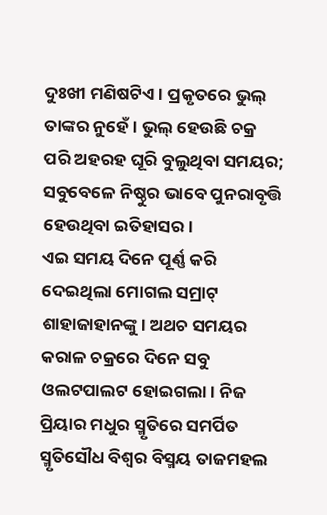ଦୁଃଖୀ ମଣିଷଟିଏ। ପ୍ରକୃତରେ ଭୁଲ୍‌ ତାଙ୍କର ନୁହେଁ। ଭୁଲ୍‌ ହେଉଛି ଚକ୍ର ପରି ଅହରହ ଘୂରି ବୁଲୁଥିବା ସମୟର; ସବୁବେଳେ ନିଷ୍ଠୁର ଭାବେ ପୁନରାବୃତ୍ତି ହେଉଥିବା ଇତିହାସର।
ଏଇ ସମୟ ଦିନେ ପୂର୍ଣ୍ଣ କରି ଦେଇଥିଲା ମୋଗଲ ସମ୍ରାଟ୍‌ ଶାହାଜାହାନଙ୍କୁ। ଅଥଚ ସମୟର କରାଳ ଚକ୍ରରେ ଦିନେ ସବୁ ଓଲଟପାଲଟ ହୋଇଗଲା। ନିଜ ପ୍ରିୟାର ମଧୁର ସ୍ମୃତିରେ ସମର୍ପିତ ସ୍ମୃତିସୌଧ ବିଶ୍ୱର ବିସ୍ମୟ ତାଜମହଲ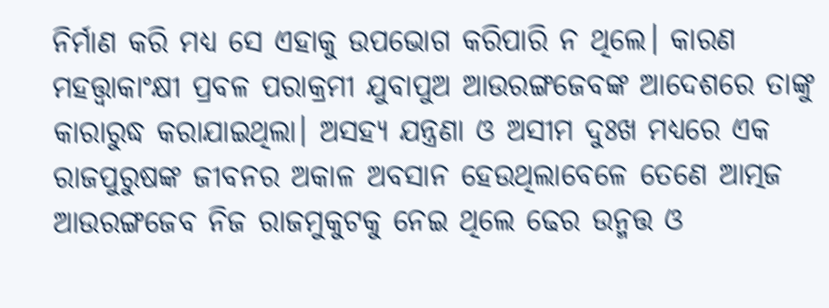ନିର୍ମାଣ କରି ମଧ୍ୟ ସେ ଏହାକୁ ଉପଭୋଗ କରିପାରି ନ ଥିଲେ। କାରଣ ମହତ୍ତ୍ୱାକାଂକ୍ଷୀ ପ୍ରବଳ ପରାକ୍ରମୀ ଯୁବାପୁଅ ଆଉରଙ୍ଗଜେବଙ୍କ ଆଦେଶରେ ତାଙ୍କୁ କାରାରୁଦ୍ଧ କରାଯାଇଥିଲା। ଅସହ୍ୟ ଯନ୍ତ୍ରଣା ଓ ଅସୀମ ଦୁଃଖ ମଧ୍ୟରେ ଏକ ରାଜପୁରୁଷଙ୍କ ଜୀବନର ଅକାଳ ଅବସାନ ହେଉଥିଲାବେଳେ ତେଣେ ଆତ୍ମଜ ଆଉରଙ୍ଗଜେବ ନିଜ ରାଜମୁକୁଟକୁ ନେଇ ଥିଲେ ଢେର ଉନ୍ମତ୍ତ ଓ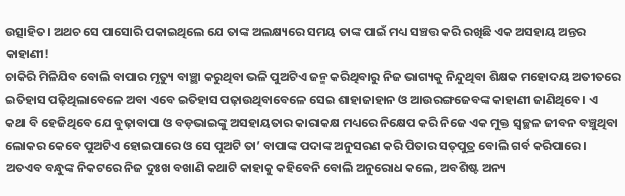ଉତ୍ସାହିତ। ଅଥଚ ସେ ପାସୋରି ପକାଇଥିଲେ ଯେ ତାଙ୍କ ଅଲକ୍ଷ୍ୟରେ ସମୟ ତାଙ୍କ ପାଇଁ ମଧ୍ୟ ସଞ୍ଚତ୍ତ କରି ରଖିଛି ଏକ ଅସହାୟ ଅନ୍ତର କାହାଣୀ!
ଚାକିରି ମିଳିଯିବ ବୋଲି ବାପାର ମୃତ୍ୟୁ ବାଞ୍ଛା କରୁଥିବା ଭଳି ପୁଅଟିଏ ଜନ୍ମ କରିଥିବାରୁ ନିଜ ଭାଗ୍ୟକୁ ନିନ୍ଦୁଥିବା ଶିକ୍ଷକ ମହୋଦୟ ଅତୀତରେ ଇତିହାସ ପଢ଼ିଥିଲାବେଳେ ଅବା ଏବେ ଇତିହାସ ପଢ଼ାଉଥିବାବେଳେ ସେଇ ଶାହାଜାହାନ ଓ ଆଉରଙ୍ଗଜେବଙ୍କ କାହାଣୀ ଜାଣିଥିବେ। ଏ କଥା ବି ହେଜିଥିବେ ଯେ ବୁଢ଼ାବାପା ଓ ବଡ଼ଭାଇଙ୍କୁ ଅସହାୟତାର କାରାକକ୍ଷ ମଧ୍ୟରେ ନିକ୍ଷେପ କରି ନିଜେ ଏକ ମୁକ୍ତ ସ୍ବଚ୍ଛଳ ଜୀବନ ବଞ୍ଚୁଥିବା ଲୋକର କେବେ ପୁଅଟିଏ ହୋଇପାରେ ଓ ସେ ପୁଅଟି ତା’ ବାପାଙ୍କ ପଦାଙ୍କ ଅନୁସରଣ କରି ପିତାର ସତ୍‌ପୁତ୍ର ବୋଲି ଗର୍ବ କରିପାରେ। ଅତଏବ ବନ୍ଧୁଙ୍କ ନିକଟରେ ନିଜ ଦୁଃଖ ବଖାଣି କଥାଟି କାହାକୁ କହିବେନି ବୋଲି ଅନୁରୋଧ କଲେ, ଅବଶିଷ୍ଟ ଅନ୍ୟ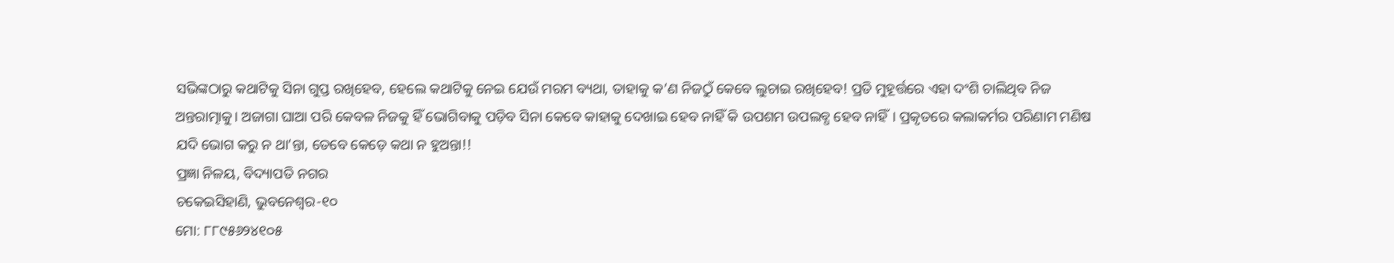ସଭିଙ୍କଠାରୁ କଥାଟିକୁ ସିନା ଗୁପ୍ତ ରଖିହେବ, ହେଲେ କଥାଟିକୁ ନେଇ ଯେଉଁ ମରମ ବ୍ୟଥା, ତାହାକୁ କ’ଣ ନିଜଠୁଁ କେବେ ଲୁଚାଇ ରଖିହେବ! ପ୍ରତି ମୁହୂର୍ତ୍ତରେ ଏହା ଦଂଶି ଚାଲିଥିବ ନିଜ ଅନ୍ତରାତ୍ମାକୁ। ଅଜାଗା ଘାଆ ପରି କେବଳ ନିଜକୁ ହିଁ ଭୋଗିବାକୁ ପଡ଼ିବ ସିନା କେବେ କାହାକୁ ଦେଖାଇ ହେବ ନାହିଁ କି ଉପଶମ ଉପଲବ୍ଧ ହେବ ନାହିଁ। ପ୍ରକୃତରେ କଲାକର୍ମର ପରିଣାମ ମଣିଷ ଯଦି ଭୋଗ କରୁ ନ ଥା’ନ୍ତା, ତେବେ କେଡ଼େ କଥା ନ ହୁଅନ୍ତା!!
ପ୍ରଜ୍ଞା ନିଳୟ, ବିଦ୍ୟାପତି ନଗର
ଚକେଇସିହାଣି, ଭୁବନେଶ୍ୱର-୧୦
ମୋ: ୮୮୯୫୬୨୪୧୦୫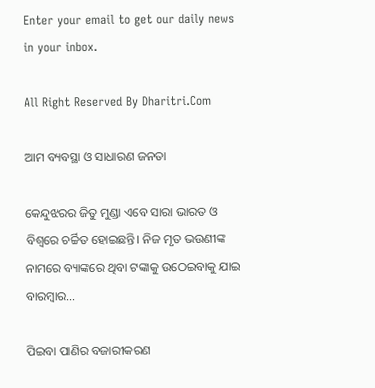Enter your email to get our daily news in your inbox.

All Right Reserved By Dharitri.Com

ଆମ ବ୍ୟବସ୍ଥା ଓ ସାଧାରଣ ଜନତା

କେନ୍ଦୁଝରର ଜିତୁ ମୁଣ୍ଡା ଏବେ ସାରା ଭାରତ ଓ ବିଶ୍ୱରେ ଚର୍ଚ୍ଚିତ ହୋଇଛନ୍ତି। ନିଜ ମୃତ ଭଉଣୀଙ୍କ ନାମରେ ବ୍ୟାଙ୍କରେ ଥିବା ଟଙ୍କାକୁ ଉଠେଇବାକୁ ଯାଇ ବାରମ୍ବାର…

ପିଇବା ପାଣିର ବଜାରୀକରଣ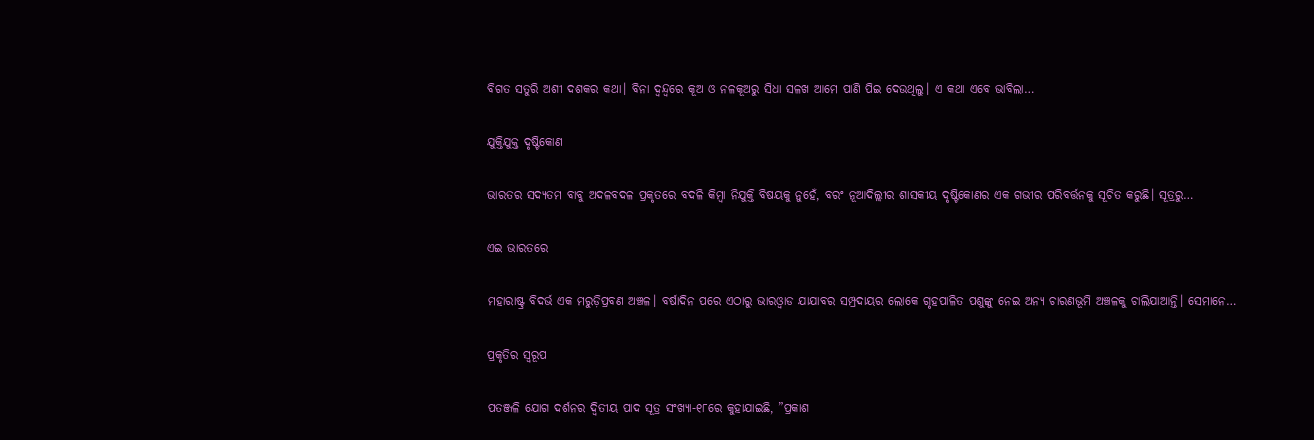ବିଗତ ସତୁରି ଅଶୀ ଦଶକର କଥା। ବିନା ଦ୍ୱନ୍ଦ୍ୱରେ କୂଅ ଓ ନଳକୂଅରୁ ସିଧା ସଳଖ ଆମେ ପାଣି ପିଇ ଦେଉଥିଲୁ। ଏ କଥା ଏବେ ଭାବିଲା…

ଯୁକ୍ତିଯୁକ୍ତ ଦୃଷ୍ଟିକୋଣ

ଭାରତର ସଦ୍ୟତମ ବାବୁ ଅଦଳବଦଳ ପ୍ରକୃତରେ ବଦଳି କିମ୍ବା ନିଯୁକ୍ତି ବିଷୟକୁ ନୁହେଁ, ବରଂ ନୂଆଦିଲ୍ଲୀର ଶାସକୀୟ ଦୃଷ୍ଟିକୋଣର ଏକ ଗଭୀର ପରିବର୍ତ୍ତନକୁ ସୂଚିତ କରୁଛି। ସୂତ୍ରରୁ…

ଏଇ ଭାରତରେ

ମହାରାଷ୍ଟ୍ର ବିଦର୍ଭ ଏକ ମରୁଡ଼ିପ୍ରବଣ ଅଞ୍ଚଳ। ବର୍ଷାଦିନ ପରେ ଏଠାରୁ ଭାରଓ୍ବାଡ ଯାଯାବର ସମ୍ପ୍ରଦାୟର ଲୋକେ ଗୃହପାଳିତ ପଶୁଙ୍କୁ ନେଇ ଅନ୍ୟ ଚାରଣଭୂମି ଅଞ୍ଚଳକୁ ଚାଲିଯାଆନ୍ତି। ସେମାନେ…

ପ୍ରକୃତିର ସ୍ବରୂପ

ପତଞ୍ଜଳି ଯୋଗ ଦର୍ଶନର ଦ୍ୱିତୀୟ ପାଦ ସୂତ୍ର ସଂଖ୍ୟା-୧୮ରେ କୁହାଯାଇଛି, ”ପ୍ରକାଶ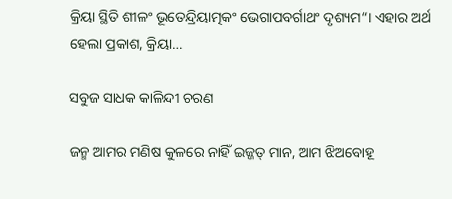କ୍ରିୟା ସ୍ଥିତି ଶୀଳଂ ଭୂତେନ୍ଦ୍ରିୟାତ୍ମକଂ ଭେଗାପବର୍ଗାଥଂ ଦୃଶ୍ୟମ“। ଏହାର ଅର୍ଥ ହେଲା ପ୍ରକାଶ, କ୍ରିୟା…

ସବୁଜ ସାଧକ କାଳିନ୍ଦୀ ଚରଣ

ଜନ୍ମ ଆମର ମଣିଷ କୁଳରେ ନାହିଁ ଇଜ୍ଜତ୍‌ ମାନ, ଆମ ଝିଅବୋହୂ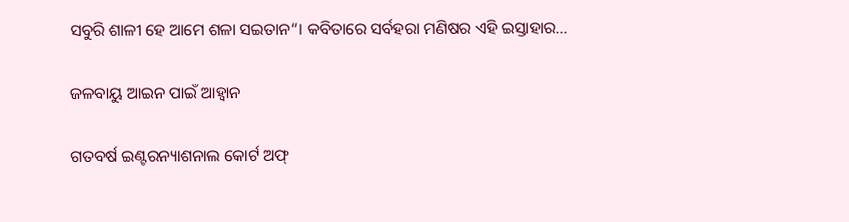ସବୁରି ଶାଳୀ ହେ ଆମେ ଶଳା ସଇତାନ“। କବିତାରେ ସର୍ବହରା ମଣିଷର ଏହି ଇସ୍ତାହାର…

ଜଳବାୟୁ ଆଇନ ପାଇଁ ଆହ୍ବାନ

ଗତବର୍ଷ ଇଣ୍ଟରନ୍ୟାଶନାଲ କୋର୍ଟ ଅଫ୍‌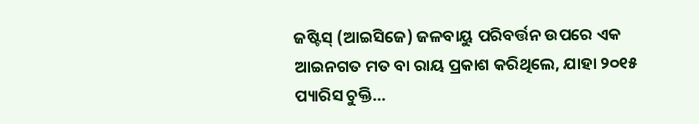ଜଷ୍ଟିସ୍‌ (ଆଇସିଜେ) ଜଳବାୟୁ ପରିବର୍ତ୍ତନ ଉପରେ ଏକ ଆଇନଗତ ମତ ବା ରାୟ ପ୍ରକାଶ କରିଥିଲେ, ଯାହା ୨୦୧୫ ପ୍ୟାରିସ ଚୁକ୍ତି…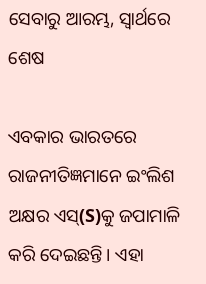ସେବାରୁ ଆରମ୍ଭ, ସ୍ୱାର୍ଥରେ ଶେଷ

ଏବକାର ଭାରତରେ ରାଜନୀତିଜ୍ଞମାନେ ଇଂଲିଶ ଅକ୍ଷର ଏସ୍‌(S)କୁ ଜପାମାଳି କରି ଦେଇଛନ୍ତି। ଏହା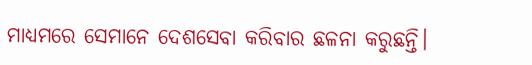ମାଧ୍ୟମରେ ସେମାନେ ଦେଶସେବା କରିବାର ଛଳନା କରୁଛନ୍ତି।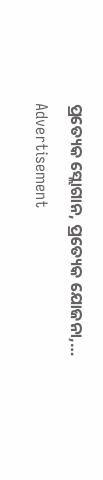ପ୍ରତ୍ୟେକ ସ୍ଲୋଗାନ, ପ୍ରତ୍ୟେକ ଯୋଜନା,…

Advertisement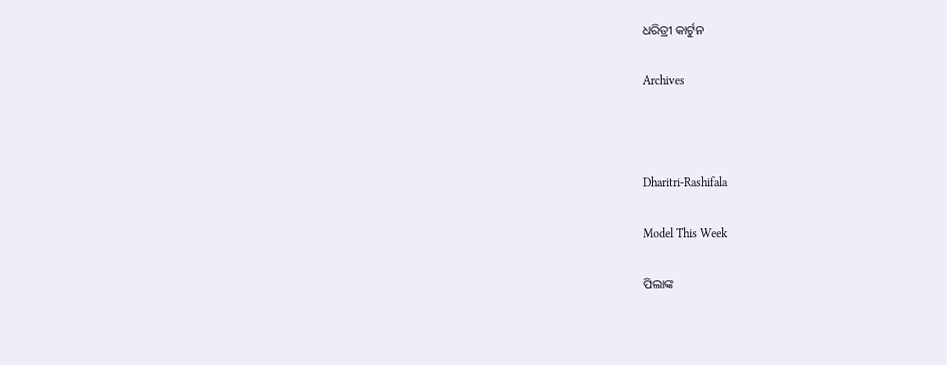ଧରିତ୍ରୀ କାର୍ଟୁନ

Archives



Dharitri-Rashifala

Model This Week

ପିଲାଙ୍କ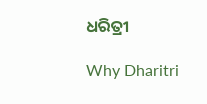ଧରିତ୍ରୀ

Why Dharitri